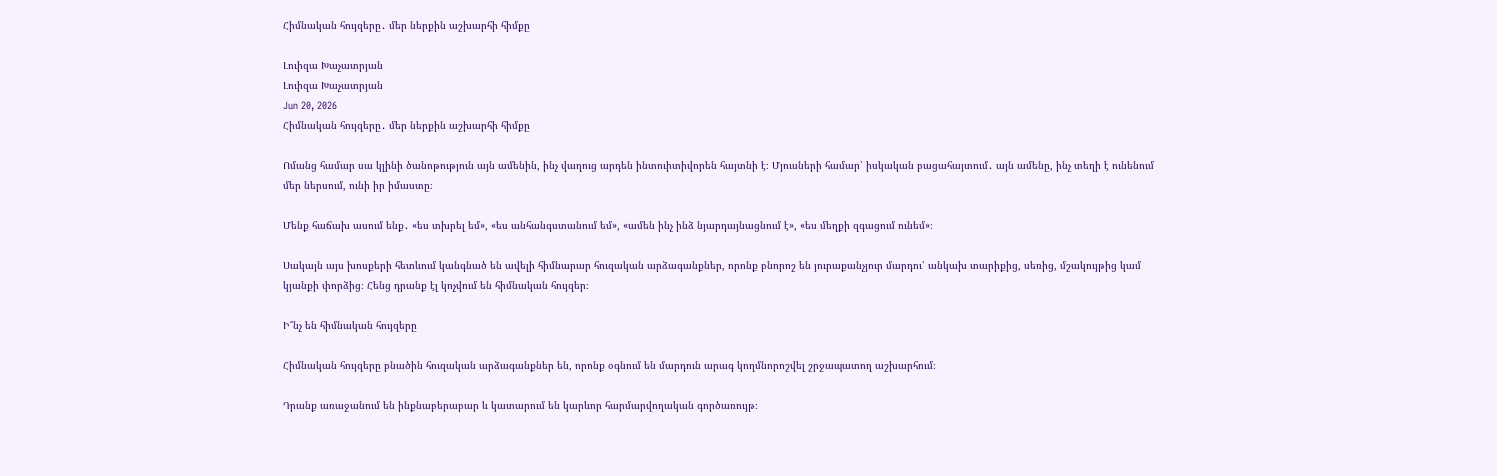Հիմնական հույզերը․ մեր ներքին աշխարհի հիմքը

Լուիզա Խաչատրյան
Լուիզա Խաչատրյան
Jun 20, 2026
Հիմնական հույզերը․ մեր ներքին աշխարհի հիմքը

Ոմանց համար սա կլինի ծանոթություն այն ամենին, ինչ վաղուց արդեն ինտուիտիվորեն հայտնի է։ Մյուսների համար՝ իսկական բացահայտում․ այն ամենը, ինչ տեղի է ունենում մեր ներսում, ունի իր իմաստը։

Մենք հաճախ ասում ենք․ «ես տխրել եմ», «ես անհանգստանում եմ», «ամեն ինչ ինձ նյարդայնացնում է», «ես մեղքի զգացում ունեմ»։

Սակայն այս խոսքերի հետևում կանգնած են ավելի հիմնարար հուզական արձագանքներ, որոնք բնորոշ են յուրաքանչյուր մարդու՝ անկախ տարիքից, սեռից, մշակույթից կամ կյանքի փորձից։ Հենց դրանք էլ կոչվում են հիմնական հույզեր։

Ի՞նչ են հիմնական հույզերը

Հիմնական հույզերը բնածին հուզական արձագանքներ են, որոնք օգնում են մարդուն արագ կողմնորոշվել շրջապատող աշխարհում։

Դրանք առաջանում են ինքնաբերաբար և կատարում են կարևոր հարմարվողական գործառույթ։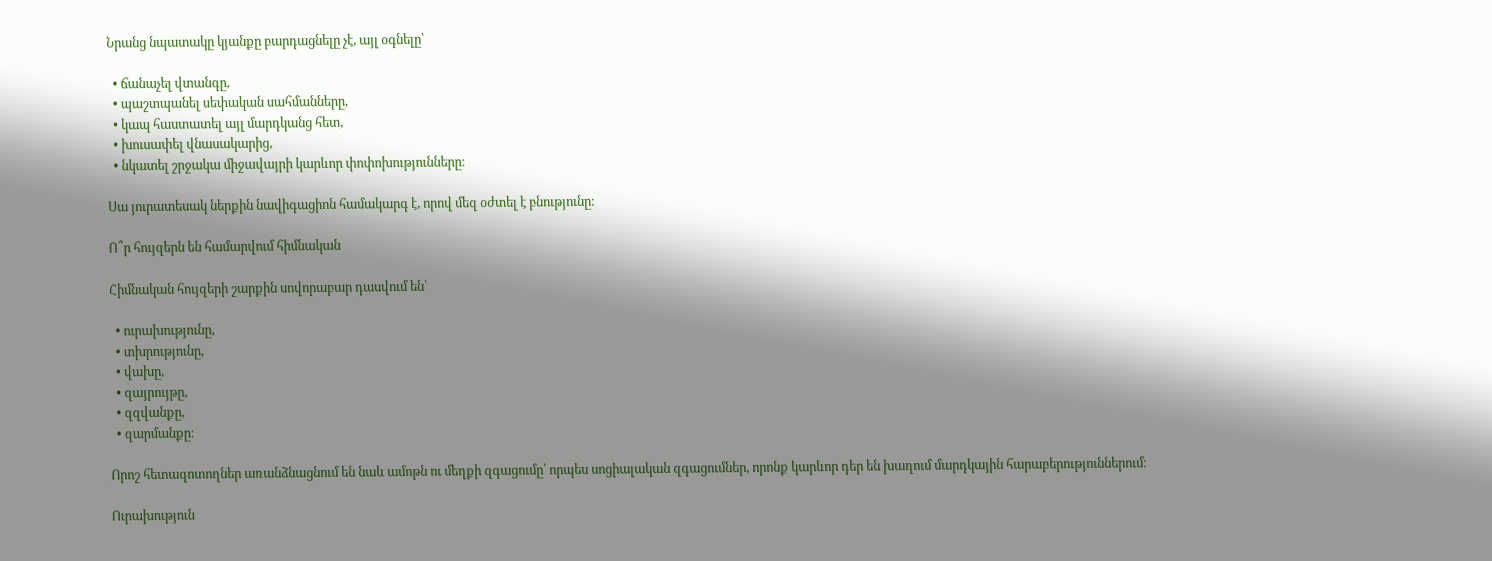Նրանց նպատակը կյանքը բարդացնելը չէ, այլ օգնելը՝

  • ճանաչել վտանգը,
  • պաշտպանել սեփական սահմանները,
  • կապ հաստատել այլ մարդկանց հետ,
  • խուսափել վնասակարից,
  • նկատել շրջակա միջավայրի կարևոր փոփոխությունները։

Սա յուրատեսակ ներքին նավիգացիոն համակարգ է, որով մեզ օժտել է բնությունը։

Ո՞ր հույզերն են համարվում հիմնական

Հիմնական հույզերի շարքին սովորաբար դասվում են՝

  • ուրախությունը,
  • տխրությունը,
  • վախը,
  • զայրույթը,
  • զզվանքը,
  • զարմանքը։

Որոշ հետազոտողներ առանձնացնում են նաև ամոթն ու մեղքի զգացումը՝ որպես սոցիալական զգացումներ, որոնք կարևոր դեր են խաղում մարդկային հարաբերություններում։

Ուրախություն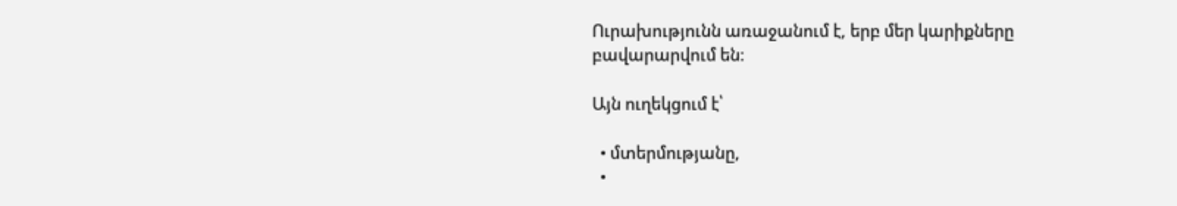Ուրախությունն առաջանում է, երբ մեր կարիքները բավարարվում են։

Այն ուղեկցում է՝

  • մտերմությանը,
  •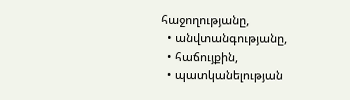հաջողությանը,
  • անվտանգությանը,
  • հաճույքին,
  • պատկանելության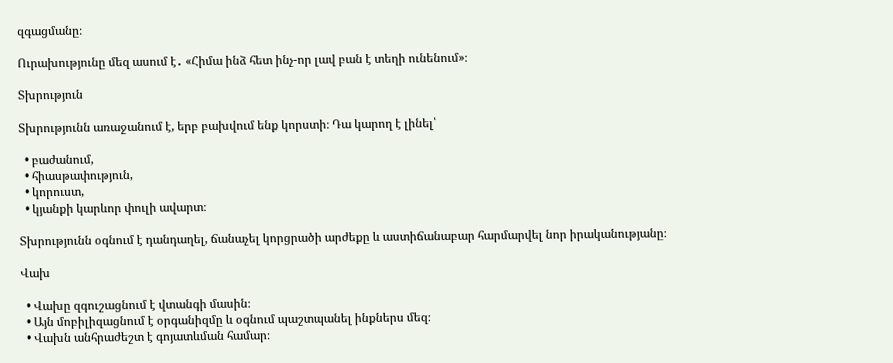զգացմանը։

Ուրախությունը մեզ ասում է․ «Հիմա ինձ հետ ինչ-որ լավ բան է տեղի ունենում»։

Տխրություն

Տխրությունն առաջանում է, երբ բախվում ենք կորստի։ Դա կարող է լինել՝

  • բաժանում,
  • հիասթափություն,
  • կորուստ,
  • կյանքի կարևոր փուլի ավարտ։

Տխրությունն օգնում է դանդաղել, ճանաչել կորցրածի արժեքը և աստիճանաբար հարմարվել նոր իրականությանը։

Վախ

  • Վախը զգուշացնում է վտանգի մասին։
  • Այն մոբիլիզացնում է օրգանիզմը և օգնում պաշտպանել ինքներս մեզ։
  • Վախն անհրաժեշտ է գոյատևման համար։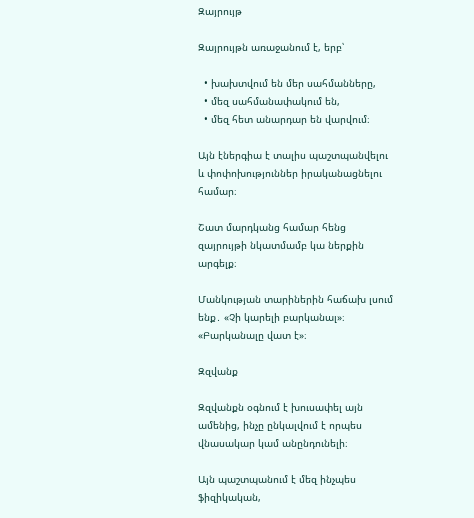Զայրույթ

Զայրույթն առաջանում է, երբ՝

  • խախտվում են մեր սահմանները,
  • մեզ սահմանափակում են,
  • մեզ հետ անարդար են վարվում։

Այն էներգիա է տալիս պաշտպանվելու և փոփոխություններ իրականացնելու համար։

Շատ մարդկանց համար հենց զայրույթի նկատմամբ կա ներքին արգելք։

Մանկության տարիներին հաճախ լսում ենք․ «Չի կարելի բարկանալ»։ «Բարկանալը վատ է»։

Զզվանք

Զզվանքն օգնում է խուսափել այն ամենից, ինչը ընկալվում է որպես վնասակար կամ անընդունելի։

Այն պաշտպանում է մեզ ինչպես ֆիզիկական,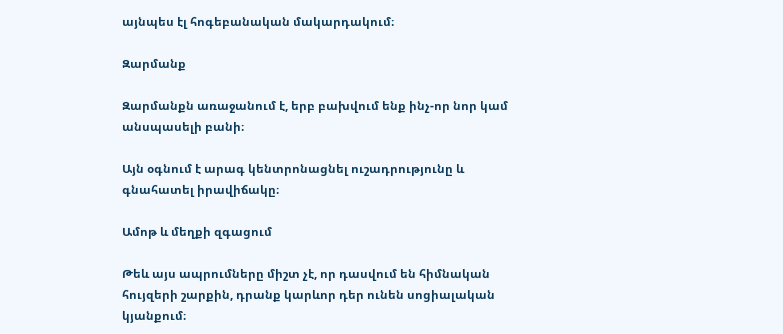այնպես էլ հոգեբանական մակարդակում։

Զարմանք

Զարմանքն առաջանում է, երբ բախվում ենք ինչ-որ նոր կամ անսպասելի բանի։

Այն օգնում է արագ կենտրոնացնել ուշադրությունը և գնահատել իրավիճակը։

Ամոթ և մեղքի զգացում

Թեև այս ապրումները միշտ չէ, որ դասվում են հիմնական հույզերի շարքին, դրանք կարևոր դեր ունեն սոցիալական կյանքում։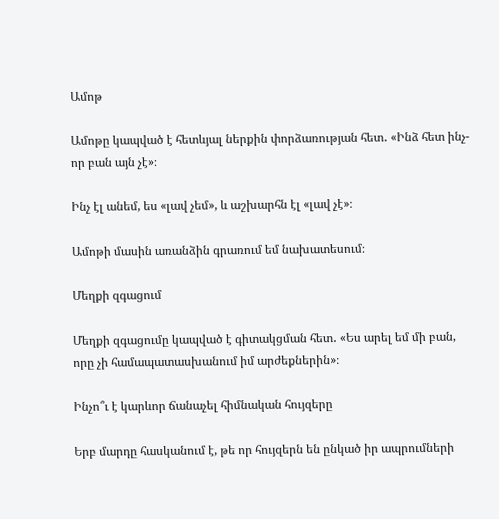Ամոթ

Ամոթը կապված է հետևյալ ներքին փորձառության հետ․ «Ինձ հետ ինչ-որ բան այն չէ»։

Ինչ էլ անեմ, ես «լավ չեմ», և աշխարհն էլ «լավ չէ»։

Ամոթի մասին առանձին գրառում եմ նախատեսում։

Մեղքի զգացում

Մեղքի զգացումը կապված է գիտակցման հետ․ «Ես արել եմ մի բան, որը չի համապատասխանում իմ արժեքներին»։

Ինչո՞ւ է կարևոր ճանաչել հիմնական հույզերը

Երբ մարդը հասկանում է, թե որ հույզերն են ընկած իր ապրումների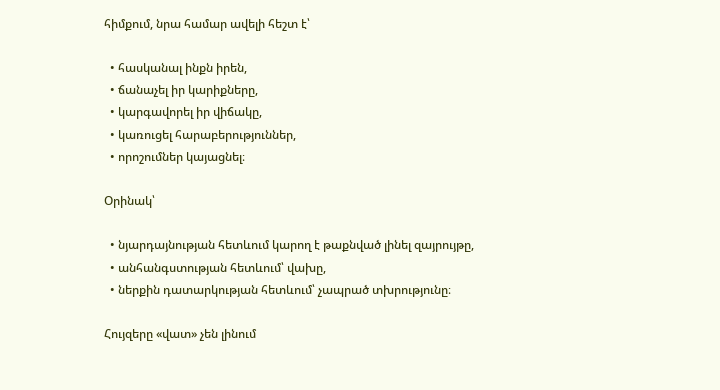հիմքում, նրա համար ավելի հեշտ է՝

  • հասկանալ ինքն իրեն,
  • ճանաչել իր կարիքները,
  • կարգավորել իր վիճակը,
  • կառուցել հարաբերություններ,
  • որոշումներ կայացնել։

Օրինակ՝

  • նյարդայնության հետևում կարող է թաքնված լինել զայրույթը,
  • անհանգստության հետևում՝ վախը,
  • ներքին դատարկության հետևում՝ չապրած տխրությունը։

Հույզերը «վատ» չեն լինում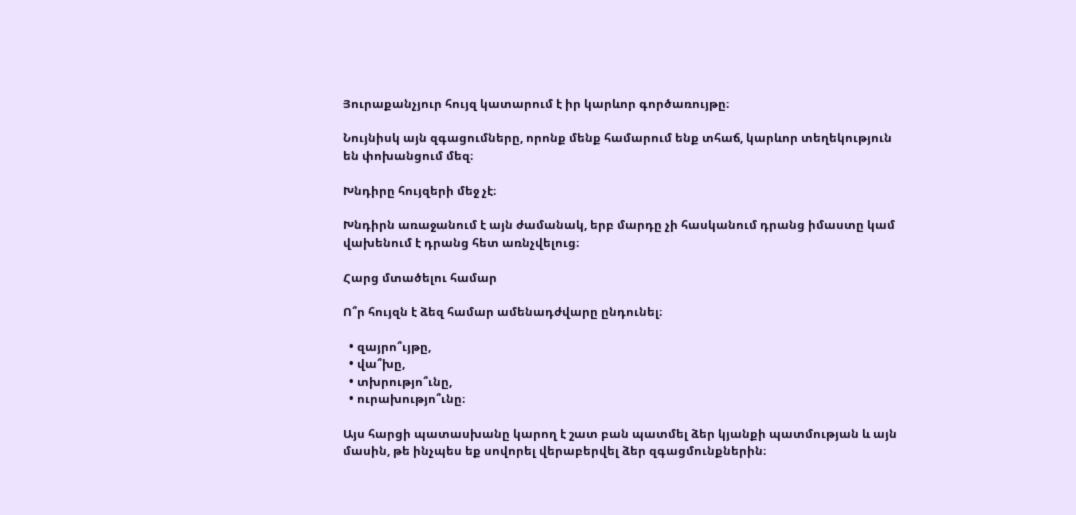Յուրաքանչյուր հույզ կատարում է իր կարևոր գործառույթը։

Նույնիսկ այն զգացումները, որոնք մենք համարում ենք տհաճ, կարևոր տեղեկություն են փոխանցում մեզ։

Խնդիրը հույզերի մեջ չէ։

Խնդիրն առաջանում է այն ժամանակ, երբ մարդը չի հասկանում դրանց իմաստը կամ վախենում է դրանց հետ առնչվելուց։

Հարց մտածելու համար

Ո՞ր հույզն է ձեզ համար ամենադժվարը ընդունել։

  • զայրո՞ւյթը,
  • վա՞խը,
  • տխրությո՞ւնը,
  • ուրախությո՞ւնը։

Այս հարցի պատասխանը կարող է շատ բան պատմել ձեր կյանքի պատմության և այն մասին, թե ինչպես եք սովորել վերաբերվել ձեր զգացմունքներին։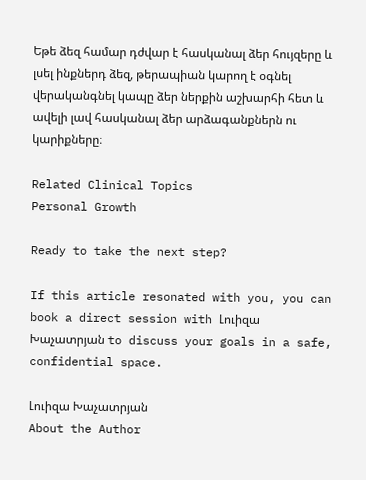Եթե ձեզ համար դժվար է հասկանալ ձեր հույզերը և լսել ինքներդ ձեզ, թերապիան կարող է օգնել վերականգնել կապը ձեր ներքին աշխարհի հետ և ավելի լավ հասկանալ ձեր արձագանքներն ու կարիքները։

Related Clinical Topics
Personal Growth

Ready to take the next step?

If this article resonated with you, you can book a direct session with Լուիզա Խաչատրյան to discuss your goals in a safe, confidential space.

Լուիզա Խաչատրյան
About the Author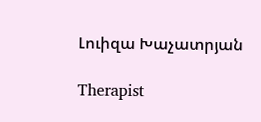Լուիզա Խաչատրյան

Therapist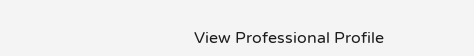View Professional Profile